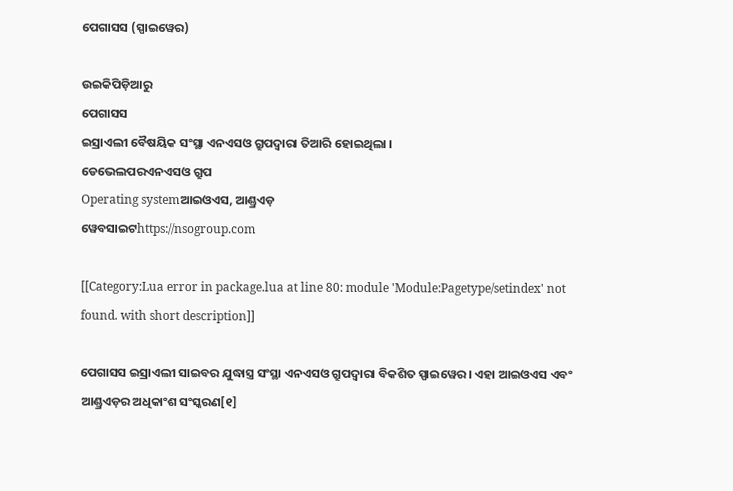ପେଗାସସ (ସ୍ପାଇୱେର)

ଉଇକିପିଡ଼ିଆ‌ରୁ
ପେଗାସସ
ଇସ୍ରାଏଲୀ ବୈଷୟିକ ସଂସ୍ଥା ଏନଏସଓ ଗ୍ରୁପଦ୍ୱାରା ତିଆରି ହୋଇଥିଲା ।
ଡେଭେଲପରଏନଏସଓ ଗ୍ରୁପ
Operating systemଆଇଓଏସ, ଆଣ୍ଡ୍ରଏଡ଼
ୱେବସାଇଟhttps://nsogroup.com

[[Category:Lua error in package.lua at line 80: module 'Module:Pagetype/setindex' not found. with short description]]

ପେଗାସସ ଇସ୍ରାଏଲୀ ସାଇବର ଯୁଦ୍ଧାସ୍ତ୍ର ସଂସ୍ଥା ଏନଏସଓ ଗ୍ରୁପଦ୍ୱାରା ବିକଶିତ ସ୍ପାଇୱେର । ଏହା ଆଇଓଏସ ଏବଂ ଆଣ୍ଡ୍ରଏଡ଼ର ଅଧିକାଂଶ ସଂସ୍କରଣ[୧]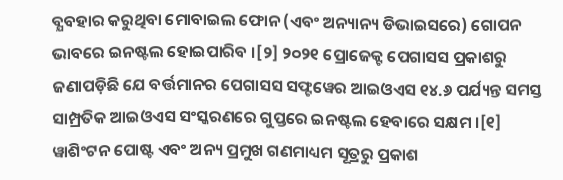ବ୍ଯବହାର କରୁଥିବା ମୋବାଇଲ ଫୋନ (ଏବଂ ଅନ୍ୟାନ୍ୟ ଡିଭାଇସରେ) ଗୋପନ ଭାବରେ ଇନଷ୍ଟଲ ହୋଇପାରିବ ।[୨] ୨୦୨୧ ପ୍ରୋଜେକ୍ଟ ପେଗାସସ ପ୍ରକାଶରୁ ଜଣାପଡ଼ିଛି ଯେ ବର୍ତ୍ତମାନର ପେଗାସସ ସଫ୍ଟୱେର ଆଇଓଏସ ୧୪.୬ ପର୍ଯ୍ୟନ୍ତ ସମସ୍ତ ସାମ୍ପ୍ରତିକ ଆଇଓଏସ ସଂସ୍କରଣରେ ଗୁପ୍ତରେ ଇନଷ୍ଟଲ ହେବାରେ ସକ୍ଷମ ।[୧] ୱାଶିଂଟନ ପୋଷ୍ଟ ଏବଂ ଅନ୍ୟ ପ୍ରମୁଖ ଗଣମାଧ୍ୟମ ସୂତ୍ରରୁ ପ୍ରକାଶ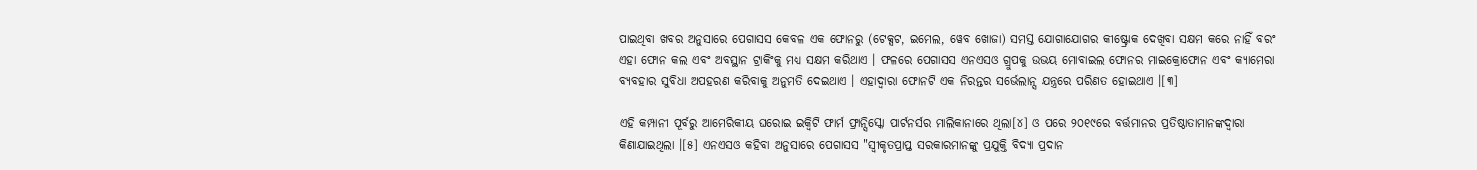ପାଇଥିବା ଖବର ଅନୁସାରେ ପେଗାସସ କେବଳ ଏକ ଫୋନରୁ (ଟେକ୍ସଟ, ଇମେଲ, ୱେବ ଖୋଜା) ସମସ୍ତ ଯୋଗାଯୋଗର କୀଷ୍ଟ୍ରୋକ ଦେଖିବା ସକ୍ଷମ କରେ ନାହିଁ ବରଂ ଏହା ଫୋନ କଲ ଏବଂ ଅବସ୍ଥାନ ଟ୍ରାକିଂକୁ ମଧ୍ୟ ସକ୍ଷମ କରିଥାଏ । ଫଳରେ ପେଗାସସ ଏନଏସଓ ଗ୍ରୁପକୁ ଉଭୟ ମୋବାଇଲ ଫୋନର ମାଇକ୍ରୋଫୋନ ଏବଂ କ୍ୟାମେରା ବ୍ୟବହାର ସୁବିଧା ଅପହରଣ କରିବାକୁ ଅନୁମତି ଦେଇଥାଏ । ଏହାଦ୍ୱାରା ଫୋନଟି ଏକ ନିରନ୍ତର ସର୍ଭେଲାନ୍ସ ଯନ୍ତ୍ରରେ ପରିଣତ ହୋଇଥାଏ ।[୩]

ଏହି କମ୍ପାନୀ ପୂର୍ବରୁ ଆମେରିକୀୟ ଘରୋଇ ଇକ୍ୱିଟି ଫାର୍ମ ଫ୍ରାନ୍ସିସ୍କୋ ପାର୍ଟନର୍ସର ମାଲିକାନାରେ ଥିଲା[୪] ଓ ପରେ ୨୦୧୯ରେ ବର୍ତ୍ତମାନର ପ୍ରତିଷ୍ଠାତାମାନଙ୍କଦ୍ୱାରା କିଣାଯାଇଥିଲା ।[୫] ଏନଏସଓ କହିବା ଅନୁସାରେ ପେଗାସସ "ସ୍ୱୀକୃତପ୍ରାପ୍ତ ସରକାରମାନଙ୍କୁ ପ୍ରଯୁକ୍ତି ବିଦ୍ୟା ପ୍ରଦାନ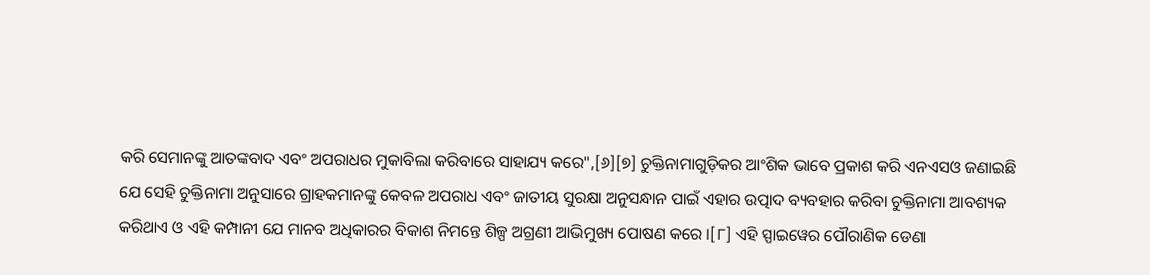କରି ସେମାନଙ୍କୁ ଆତଙ୍କବାଦ ଏବଂ ଅପରାଧର ମୁକାବିଲା କରିବାରେ ସାହାଯ୍ୟ କରେ",[୬][୭] ଚୁକ୍ତିନାମାଗୁଡ଼ିକର ଆଂଶିକ ଭାବେ ପ୍ରକାଶ କରି ଏନଏସଓ ଜଣାଇଛି ଯେ ସେହି ଚୁକ୍ତିନାମା ଅନୁସାରେ ଗ୍ରାହକମାନଙ୍କୁ କେବଳ ଅପରାଧ ଏବଂ ଜାତୀୟ ସୁରକ୍ଷା ଅନୁସନ୍ଧାନ ପାଇଁ ଏହାର ଉତ୍ପାଦ ବ୍ୟବହାର କରିବା ଚୁକ୍ତିନାମା ଆବଶ୍ୟକ କରିଥାଏ ଓ ଏହି କମ୍ପାନୀ ଯେ ମାନବ ଅଧିକାରର ବିକାଶ ନିମନ୍ତେ ଶିଳ୍ପ ଅଗ୍ରଣୀ ଆଭିମୁଖ୍ୟ ପୋଷଣ କରେ ।[୮] ଏହି ସ୍ପାଇୱେର ପୌରାଣିକ ଡେଣା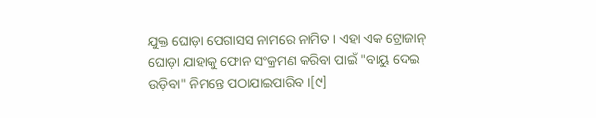ଯୁକ୍ତ ଘୋଡ଼ା ପେଗାସସ ନାମରେ ନାମିତ । ଏହା ଏକ ଟ୍ରୋଜାନ୍ ଘୋଡ଼ା ଯାହାକୁ ଫୋନ ସଂକ୍ରମଣ କରିବା ପାଇଁ "ବାୟୁ ଦେଇ ଉଡ଼ିବା" ନିମନ୍ତେ ପଠାଯାଇପାରିବ ।[୯]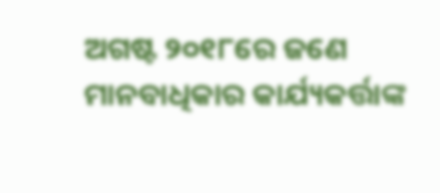ଅଗଷ୍ଟ ୨୦୧୮ରେ ଜଣେ ମାନବାଧିକାର କାର୍ଯ୍ୟକର୍ତ୍ତାଙ୍କ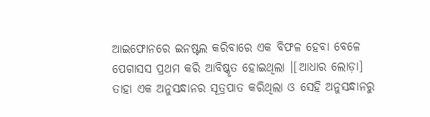ଆଇଫୋନରେ ଇନଷ୍ଟଲ କରିବାରେ ଏକ ବିଫଳ ହେବା ବେଳେ ପେଗାସସ ପ୍ରଥମ କରି ଆବିଷ୍କୃତ ହୋଇଥିଲା ।[ଆଧାର ଲୋଡ଼ା] ତାହା ଏକ ଅନୁସନ୍ଧାନର ସୂତ୍ରପାତ କରିଥିଲା ଓ ସେହି ଅନୁସନ୍ଧାନରୁ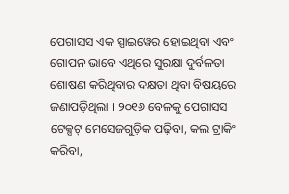ପେଗାସସ ଏକ ସ୍ପାଇୱେର ହୋଇଥିବା ଏବଂ ଗୋପନ ଭାବେ ଏଥିରେ ସୁରକ୍ଷା ଦୁର୍ବଳତା ଶୋଷଣ କରିଥିବାର ଦକ୍ଷତା ଥିବା ବିଷୟରେ ଜଣାପଡ଼ିଥିଲା । ୨୦୧୬ ବେଳକୁ ପେଗାସସ ଟେକ୍ସଟ୍ ମେସେଜଗୁଡ଼ିକ ପଢ଼ିବା, କଲ ଟ୍ରାକିଂ କରିବା,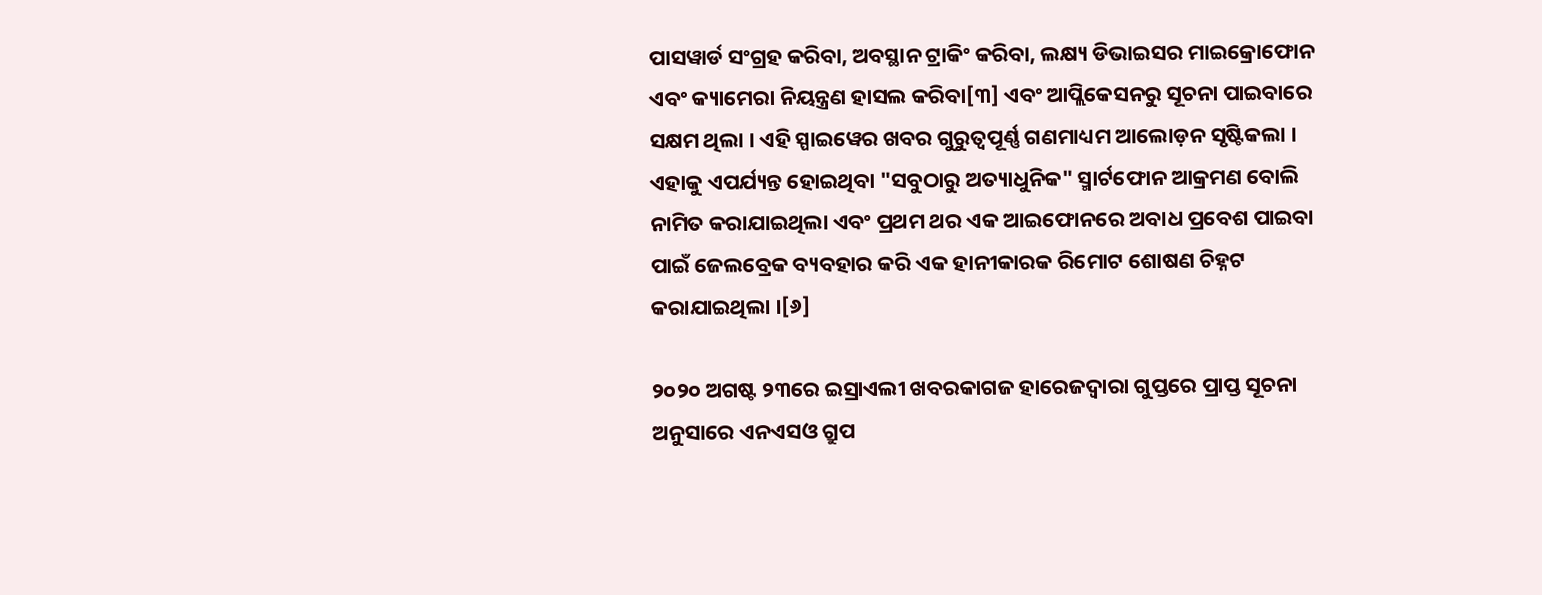ପାସୱାର୍ଡ ସଂଗ୍ରହ କରିବା, ଅବସ୍ଥାନ ଟ୍ରାକିଂ କରିବା, ଲକ୍ଷ୍ୟ ଡିଭାଇସର ମାଇକ୍ରୋଫୋନ ଏବଂ କ୍ୟାମେରା ନିୟନ୍ତ୍ରଣ ହାସଲ କରିବା[୩] ଏବଂ ଆପ୍ଲିକେସନରୁ ସୂଚନା ପାଇବାରେ ସକ୍ଷମ ଥିଲା । ଏହି ସ୍ପାଇୱେର ଖବର ଗୁରୁତ୍ୱପୂର୍ଣ୍ଣ ଗଣମାଧ୍ୟମ ଆଲୋଡ଼ନ ସୃଷ୍ଟିକଲା । ଏହାକୁ ଏପର୍ଯ୍ୟନ୍ତ ହୋଇଥିବା "ସବୁଠାରୁ ଅତ୍ୟାଧୁନିକ" ସ୍ମାର୍ଟଫୋନ ଆକ୍ରମଣ ବୋଲି ନାମିତ କରାଯାଇଥିଲା ଏବଂ ପ୍ରଥମ ଥର ଏକ ଆଇଫୋନରେ ଅବାଧ ପ୍ରବେଶ ପାଇବା ପାଇଁ ଜେଲବ୍ରେକ ବ୍ୟବହାର କରି ଏକ ହାନୀକାରକ ରିମୋଟ ଶୋଷଣ ଚିହ୍ନଟ କରାଯାଇଥିଲା ।[୬]

୨୦୨୦ ଅଗଷ୍ଟ ୨୩ରେ ଇସ୍ରାଏଲୀ ଖବରକାଗଜ ହାରେଜଦ୍ୱାରା ଗୁପ୍ତରେ ପ୍ରାପ୍ତ ସୂଚନା ଅନୁସାରେ ଏନଏସଓ ଗ୍ରୁପ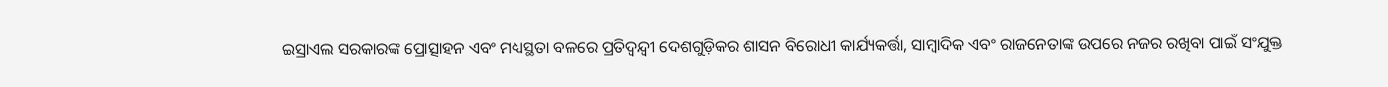ଇସ୍ରାଏଲ ସରକାରଙ୍କ ପ୍ରୋତ୍ସାହନ ଏବଂ ମଧ୍ୟସ୍ଥତା ବଳରେ ପ୍ରତିଦ୍ୱନ୍ଦ୍ୱୀ ଦେଶଗୁଡ଼ିକର ଶାସନ ବିରୋଧୀ କାର୍ଯ୍ୟକର୍ତ୍ତା, ସାମ୍ବାଦିକ ଏବଂ ରାଜନେତାଙ୍କ ଉପରେ ନଜର ରଖିବା ପାଇଁ ସଂଯୁକ୍ତ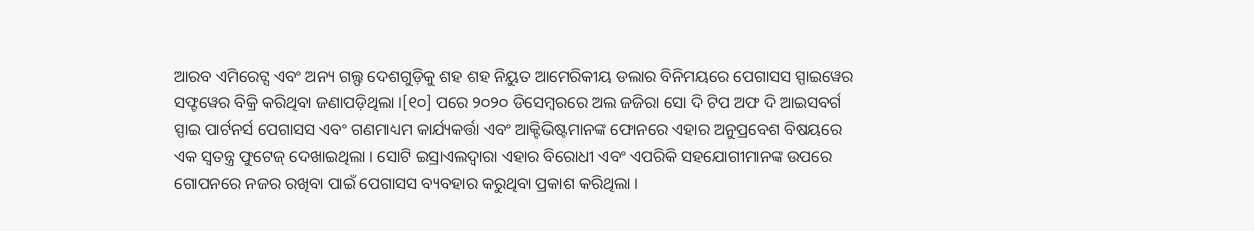ଆରବ ଏମିରେଟ୍ସ ଏବଂ ଅନ୍ୟ ଗଲ୍ଫ ଦେଶଗୁଡ଼ିକୁ ଶହ ଶହ ନିୟୁତ ଆମେରିକୀୟ ଡଲାର ବିନିମୟରେ ପେଗାସସ ସ୍ପାଇୱେର ସଫ୍ଟୱେର ବିକ୍ରି କରିଥିବା ଜଣାପଡ଼ିଥିଲା ।[୧୦] ପରେ ୨୦୨୦ ଡିସେମ୍ବରରେ ଅଲ ଜଜିରା ସୋ ଦି ଟିପ ଅଫ ଦି ଆଇସବର୍ଗ ସ୍ପାଇ ପାର୍ଟନର୍ସ ପେଗାସସ ଏବଂ ଗଣମାଧ୍ୟମ କାର୍ଯ୍ୟକର୍ତ୍ତା ଏବଂ ଆକ୍ଟିଭିଷ୍ଟମାନଙ୍କ ଫୋନରେ ଏହାର ଅନୁପ୍ରବେଶ ବିଷୟରେ ଏକ ସ୍ୱତନ୍ତ୍ର ଫୁଟେଜ୍ ଦେଖାଇଥିଲା । ସୋଟି ଇସ୍ରାଏଲଦ୍ୱାରା ଏହାର ବିରୋଧୀ ଏବଂ ଏପରିକି ସହଯୋଗୀମାନଙ୍କ ଉପରେ ଗୋପନରେ ନଜର ରଖିବା ପାଇଁ ପେଗାସସ ବ୍ୟବହାର କରୁଥିବା ପ୍ରକାଶ କରିଥିଲା ।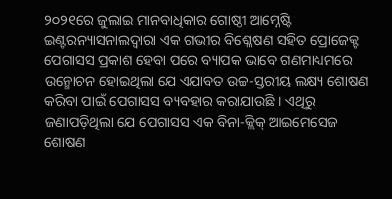୨୦୨୧ରେ ଜୁଲାଇ ମାନବାଧିକାର ଗୋଷ୍ଠୀ ଆମ୍ନେଷ୍ଟି ଇଣ୍ଟରନ୍ୟାସନାଲଦ୍ୱାରା ଏକ ଗଭୀର ବିଶ୍ଳେଷଣ ସହିତ ପ୍ରୋଜେକ୍ଟ ପେଗାସସ ପ୍ରକାଶ ହେବା ପରେ ବ୍ୟାପକ ଭାବେ ଗଣମାଧ୍ୟମରେ ଉନ୍ମୋଚନ ହୋଇଥିଲା ଯେ ଏଯାବତ ଉଚ୍ଚ-ସ୍ତରୀୟ ଲକ୍ଷ୍ୟ ଶୋଷଣ କରିବା ପାଇଁ ପେଗାସସ ବ୍ୟବହାର କରାଯାଉଛି । ଏଥିରୁ ଜଣାପଡ଼ିଥିଲା ଯେ ପେଗାସସ ଏକ ବିନା-କ୍ଲିକ୍ ଆଇମେସେଜ ଶୋଷଣ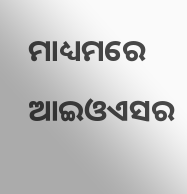ମାଧ୍ୟମରେ ଆଇଓଏସର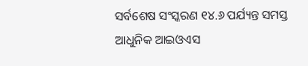ସର୍ବଶେଷ ସଂସ୍କରଣ ୧୪.୬ ପର୍ଯ୍ୟନ୍ତ ସମସ୍ତ ଆଧୁନିକ ଆଇଓଏସ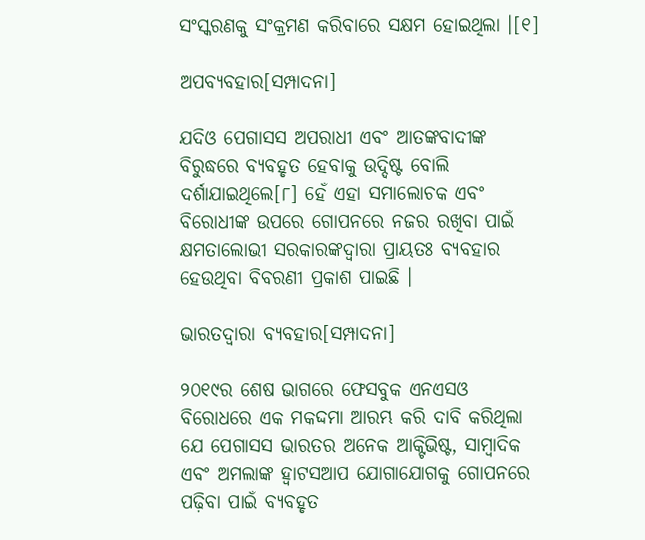ସଂସ୍କରଣକୁ ସଂକ୍ରମଣ କରିବାରେ ସକ୍ଷମ ହୋଇଥିଲା ।[୧]

ଅପବ୍ୟବହାର[ସମ୍ପାଦନା]

ଯଦିଓ ପେଗାସସ ଅପରାଧୀ ଏବଂ ଆତଙ୍କବାଦୀଙ୍କ ବିରୁଦ୍ଧରେ ବ୍ୟବହୃତ ହେବାକୁ ଉଦ୍ଦିଷ୍ଟ ବୋଲି ଦର୍ଶାଯାଇଥିଲେ[୮] ହେଁ ଏହା ସମାଲୋଚକ ଏବଂ ବିରୋଧୀଙ୍କ ଉପରେ ଗୋପନରେ ନଜର ରଖିବା ପାଇଁ କ୍ଷମତାଲୋଭୀ ସରକାରଙ୍କଦ୍ୱାରା ପ୍ରାୟତଃ ବ୍ୟବହାର ହେଉଥିବା ବିବରଣୀ ପ୍ରକାଶ ପାଇଛି ।

ଭାରତଦ୍ୱାରା ବ୍ୟବହାର[ସମ୍ପାଦନା]

୨୦୧୯ର ଶେଷ ଭାଗରେ ଫେସବୁକ ଏନଏସଓ ବିରୋଧରେ ଏକ ମକଦ୍ଦମା ଆରମ୍ଭ କରି ଦାବି କରିଥିଲା ଯେ ପେଗାସସ ଭାରତର ଅନେକ ଆକ୍ଟିଭିଷ୍ଟ, ସାମ୍ବାଦିକ ଏବଂ ଅମଲାଙ୍କ ହ୍ୱାଟସଆପ ଯୋଗାଯୋଗକୁ ଗୋପନରେ ପଢ଼ିବା ପାଇଁ ବ୍ୟବହୃତ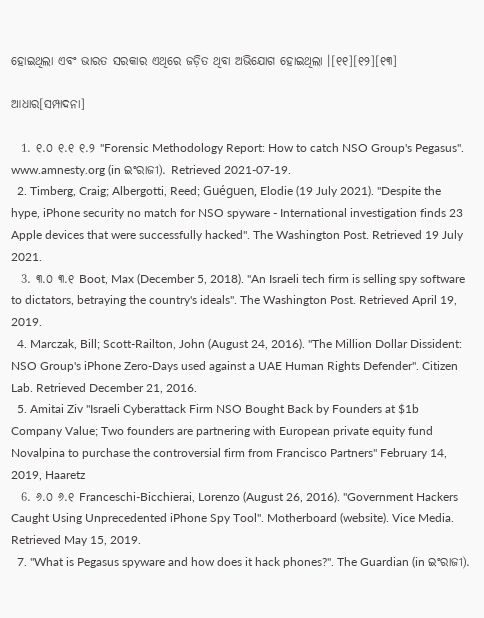ହୋଇଥିଲା ଏବଂ ଭାରତ ସରକାର ଏଥିରେ ଜଡ଼ିତ ଥିବା ଅଭିଯୋଗ ହୋଇଥିଲା ।[୧୧][୧୨][୧୩]

ଆଧାର[ସମ୍ପାଦନା]

  1. ୧.୦ ୧.୧ ୧.୨ "Forensic Methodology Report: How to catch NSO Group's Pegasus". www.amnesty.org (in ଇଂରାଜୀ). Retrieved 2021-07-19.
  2. Timberg, Craig; Albergotti, Reed; Guéguen, Elodie (19 July 2021). "Despite the hype, iPhone security no match for NSO spyware - International investigation finds 23 Apple devices that were successfully hacked". The Washington Post. Retrieved 19 July 2021.
  3. ୩.୦ ୩.୧ Boot, Max (December 5, 2018). "An Israeli tech firm is selling spy software to dictators, betraying the country's ideals". The Washington Post. Retrieved April 19, 2019.
  4. Marczak, Bill; Scott-Railton, John (August 24, 2016). "The Million Dollar Dissident: NSO Group's iPhone Zero-Days used against a UAE Human Rights Defender". Citizen Lab. Retrieved December 21, 2016.
  5. Amitai Ziv "Israeli Cyberattack Firm NSO Bought Back by Founders at $1b Company Value; Two founders are partnering with European private equity fund Novalpina to purchase the controversial firm from Francisco Partners" February 14, 2019, Haaretz
  6. ୬.୦ ୬.୧ Franceschi-Bicchierai, Lorenzo (August 26, 2016). "Government Hackers Caught Using Unprecedented iPhone Spy Tool". Motherboard (website). Vice Media. Retrieved May 15, 2019.
  7. "What is Pegasus spyware and how does it hack phones?". The Guardian (in ଇଂରାଜୀ).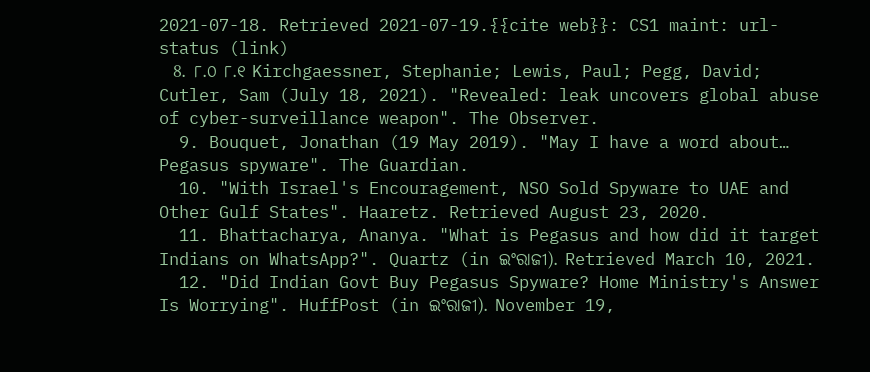2021-07-18. Retrieved 2021-07-19.{{cite web}}: CS1 maint: url-status (link)
  8. ୮.୦ ୮.୧ Kirchgaessner, Stephanie; Lewis, Paul; Pegg, David; Cutler, Sam (July 18, 2021). "Revealed: leak uncovers global abuse of cyber-surveillance weapon". The Observer.
  9. Bouquet, Jonathan (19 May 2019). "May I have a word about… Pegasus spyware". The Guardian.
  10. "With Israel's Encouragement, NSO Sold Spyware to UAE and Other Gulf States". Haaretz. Retrieved August 23, 2020.
  11. Bhattacharya, Ananya. "What is Pegasus and how did it target Indians on WhatsApp?". Quartz (in ଇଂରାଜୀ). Retrieved March 10, 2021.
  12. "Did Indian Govt Buy Pegasus Spyware? Home Ministry's Answer Is Worrying". HuffPost (in ଇଂରାଜୀ). November 19,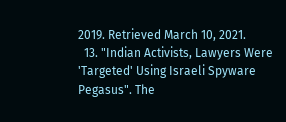2019. Retrieved March 10, 2021.
  13. "Indian Activists, Lawyers Were 'Targeted' Using Israeli Spyware Pegasus". The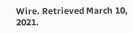Wire. Retrieved March 10, 2021.